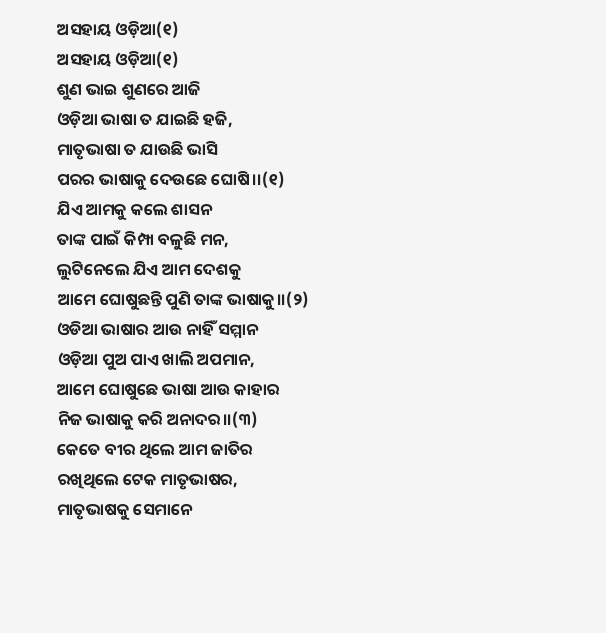ଅସହାୟ ଓଡ଼ିଆ(୧)
ଅସହାୟ ଓଡ଼ିଆ(୧)
ଶୁଣ ଭାଇ ଶୁଣରେ ଆଜି
ଓଡ଼ିଆ ଭାଷା ତ ଯାଇଛି ହଜି,
ମାତୃଭାଷା ତ ଯାଉଛି ଭାସି
ପରର ଭାଷାକୁ ଦେଉଛେ ଘୋଷି।।(୧)
ଯିଏ ଆମକୁ କଲେ ଶାସନ
ତାଙ୍କ ପାଇଁ କିମ୍ପା ବଳୁଛି ମନ,
ଲୁଟିନେଲେ ଯିଏ ଆମ ଦେଶକୁ
ଆମେ ଘୋଷୁଛନ୍ତି ପୁଣି ତାଙ୍କ ଭାଷାକୁ।।(୨)
ଓଡିଆ ଭାଷାର ଆଉ ନାହିଁ ସମ୍ମାନ
ଓଡ଼ିଆ ପୁଅ ପାଏ ଖାଲି ଅପମାନ,
ଆମେ ଘୋଷୁଛେ ଭାଷା ଆଉ କାହାର
ନିଜ ଭାଷାକୁ କରି ଅନାଦର।।(୩)
କେତେ ବୀର ଥିଲେ ଆମ ଜାତିର
ରଖିଥିଲେ ଟେକ ମାତୃଭାଷର,
ମାତୃଭାଷକୁ ସେମାନେ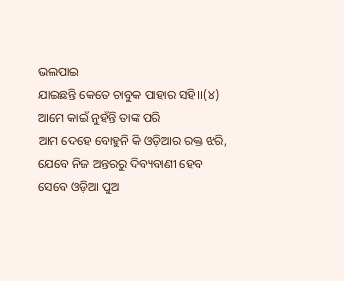ଭଲପାଇ
ଯାଇଛନ୍ତି କେତେ ଚାବୁକ ପାହାର ସହି।।(୪)
ଆମେ କାଇଁ ନୁହଁନ୍ତି ତାଙ୍କ ପରି
ଆମ ଦେହେ ବୋହୁନି କି ଓଡ଼ିଆର ରକ୍ତ ଝରି,
ଯେବେ ନିଜ ଅନ୍ତରରୁ ଦିବ୍ୟବାଣୀ ହେବ
ସେବେ ଓଡ଼ିଆ ପୁଅ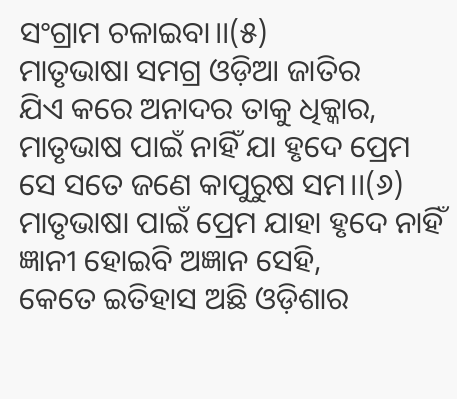ସଂଗ୍ରାମ ଚଳାଇବା।।(୫)
ମାତୃଭାଷା ସମଗ୍ର ଓଡ଼ିଆ ଜାତିର
ଯିଏ କରେ ଅନାଦର ତାକୁ ଧିକ୍କାର,
ମାତୃଭାଷ ପାଇଁ ନାହିଁ ଯା ହୃଦେ ପ୍ରେମ
ସେ ସତେ ଜଣେ କାପୁରୁଷ ସମ।।(୬)
ମାତୃଭାଷା ପାଇଁ ପ୍ରେମ ଯାହା ହୃଦେ ନାହିଁ
ଜ୍ଞାନୀ ହୋଇବି ଅଜ୍ଞାନ ସେହି,
କେତେ ଇତିହାସ ଅଛି ଓଡ଼ିଶାର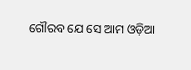ଗୌରବ ଯେ ସେ ଆମ ଓଡ଼ିଆ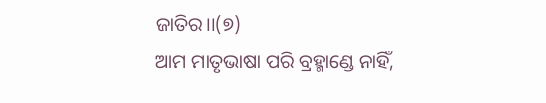ଜାତିର।।(୭)
ଆମ ମାତୃଭାଷା ପରି ବ୍ରହ୍ମାଣ୍ଡେ ନାହିଁ,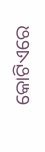କୋଟିଏରେ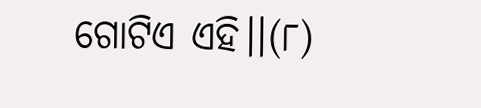ଗୋଟିଏ ଏହି।।(୮)